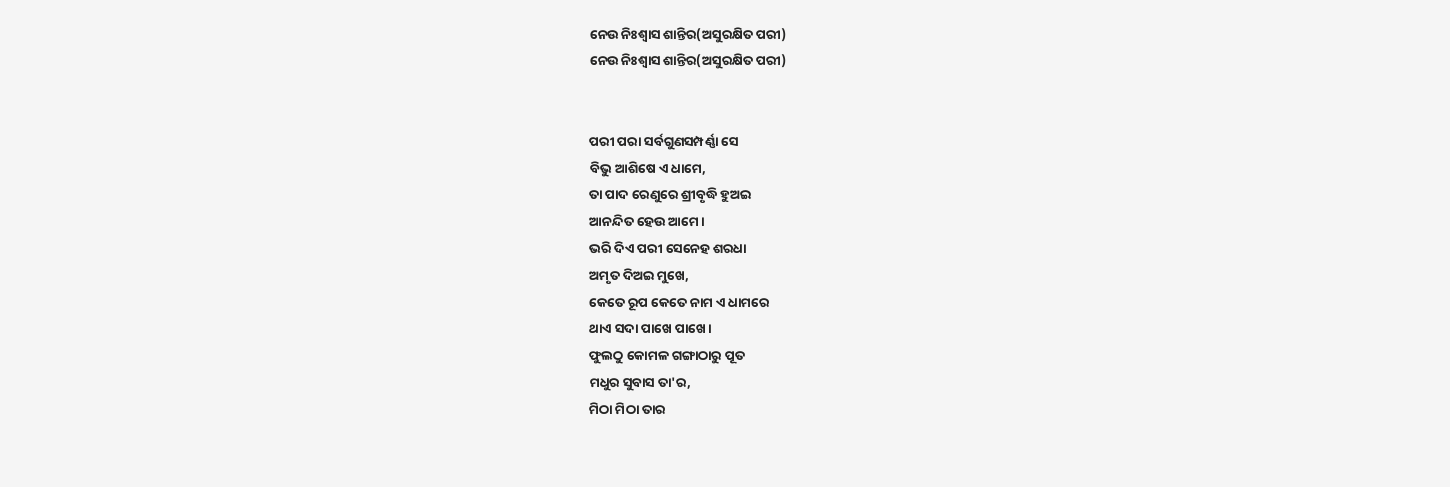ନେଉ ନିଃଶ୍ଵାସ ଶାନ୍ତିର(ଅସୁରକ୍ଷିତ ପରୀ)
ନେଉ ନିଃଶ୍ଵାସ ଶାନ୍ତିର(ଅସୁରକ୍ଷିତ ପରୀ)


ପରୀ ପରା ସର୍ବଗୁଣସମ୍ପର୍ଣ୍ଣା ସେ
ବିଭୁ ଆଶିଷେ ଏ ଧାମେ,
ତା ପାଦ ରେଣୁରେ ଶ୍ରୀବୃଦ୍ଧି ହୁଅଇ
ଆନନ୍ଦିତ ହେଉ ଆମେ।
ଭରି ଦିଏ ପରୀ ସେନେହ ଶରଧା
ଅମୃତ ଦିଅଇ ମୁଖେ,
କେତେ ରୂପ କେତେ ନାମ ଏ ଧାମରେ
ଥାଏ ସଦା ପାଖେ ପାଖେ।
ଫୁଲଠୁ କୋମଳ ଗଙ୍ଗାଠାରୁ ପୂତ
ମଧୁର ସୁବାସ ତା'ର,
ମିଠା ମିଠା ତାର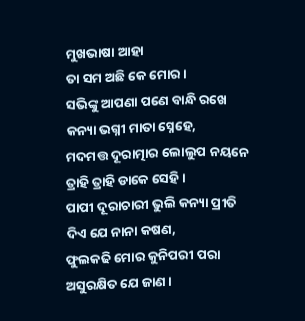ମୁଖଭାଷା ଆହା
ତା ସମ ଅଛି କେ ମୋର।
ସଭିଙ୍କୁ ଆପଣା ପଣେ ବାନ୍ଧି ରଖେ
କନ୍ୟା ଭଗ୍ନୀ ମାତା ସ୍ନେହେ,
ମଦମତ୍ତ ଦୂରାତ୍ମାର ଲୋଲୁପ ନୟନେ
ତ୍ରାହି ତ୍ରାହି ଡାକେ ସେହି।
ପାପୀ ଦୂରାଚାରୀ ଭୁଲି କନ୍ୟା ପ୍ରୀତି
ଦିଏ ଯେ ନାନା କଷଣ,
ଫୁଲକଢି ମୋର କୁନିପରୀ ପରା
ଅସୁରକ୍ଷିତ ଯେ ଜାଣ।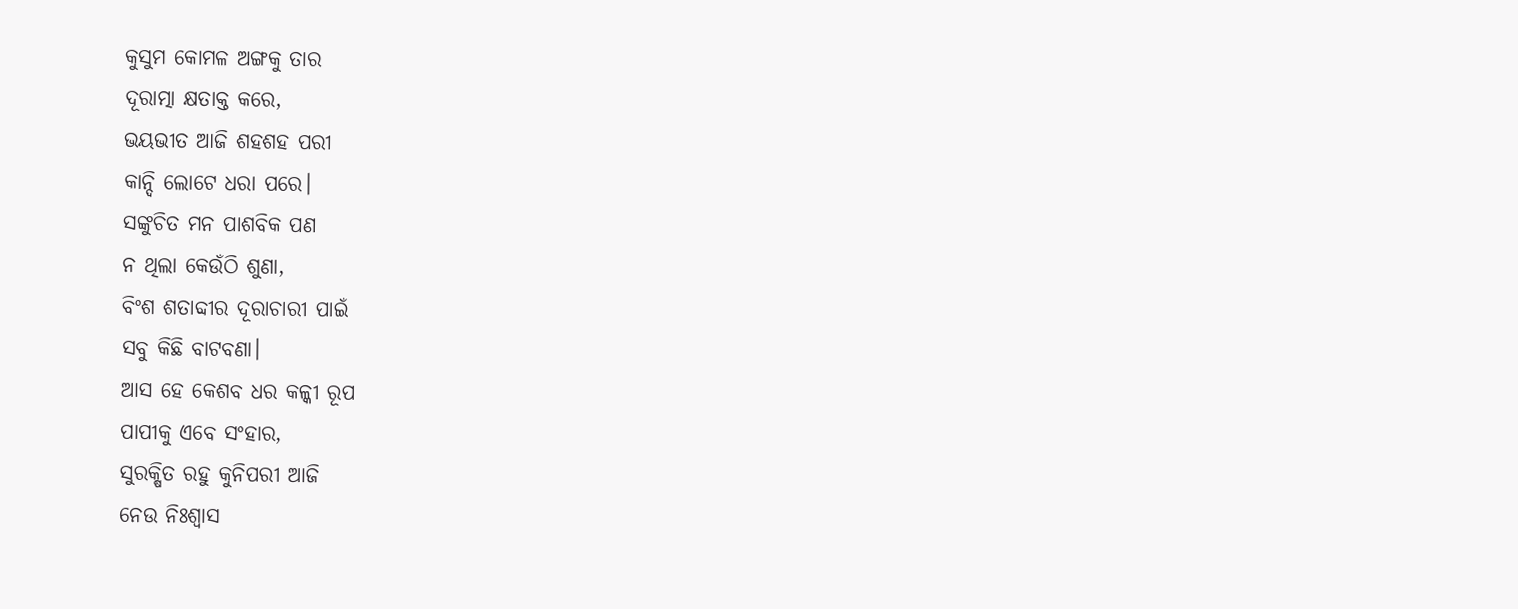କୁସୁମ କୋମଳ ଅଙ୍ଗକୁ ତାର
ଦୂରାତ୍ମା କ୍ଷତାକ୍ତ କରେ,
ଭୟଭୀତ ଆଜି ଶହଶହ ପରୀ
କାନ୍ଦି ଲୋଟେ ଧରା ପରେ।
ସଙ୍କୁଚିତ ମନ ପାଶବିକ ପଣ
ନ ଥିଲା କେଉଁଠି ଶୁଣା,
ବିଂଶ ଶତାବ୍ଦୀର ଦୂରାଚାରୀ ପାଇଁ
ସବୁ କିଛି ବାଟବଣା।
ଆସ ହେ କେଶବ ଧର କଳ୍କୀ ରୂପ
ପାପୀକୁ ଏବେ ସଂହାର,
ସୁରକ୍ଷିତ ରହୁ କୁନିପରୀ ଆଜି
ନେଉ ନିଃଶ୍ଵାସ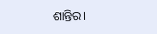ଶାନ୍ତିର।